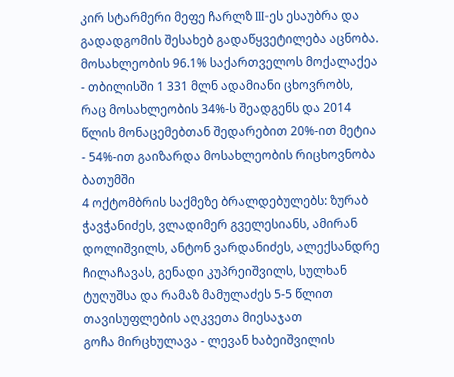კირ სტარმერი მეფე ჩარლზ III-ეს ესაუბრა და გადადგომის შესახებ გადაწყვეტილება აცნობა.
მოსახლეობის 96.1% საქართველოს მოქალაქეა - თბილისში 1 331 მლნ ადამიანი ცხოვრობს, რაც მოსახლეობის 34%-ს შეადგენს და 2014 წლის მონაცემებთან შედარებით 20%-ით მეტია - 54%-ით გაიზარდა მოსახლეობის რიცხოვნობა ბათუმში
4 ოქტომბრის საქმეზე ბრალდებულებს: ზურაბ ჭავჭანიძეს, ვლადიმერ გველესიანს, ამირან დოლიშვილს, ანტონ ვარდანიძეს, ალექსანდრე ჩილაჩავას, გენადი კუპრეიშვილს, სულხან ტუღუშსა და რამაზ მამულაძეს 5-5 წლით თავისუფლების აღკვეთა მიესაჯათ
გოჩა მირცხულავა - ლევან ხაბეიშვილის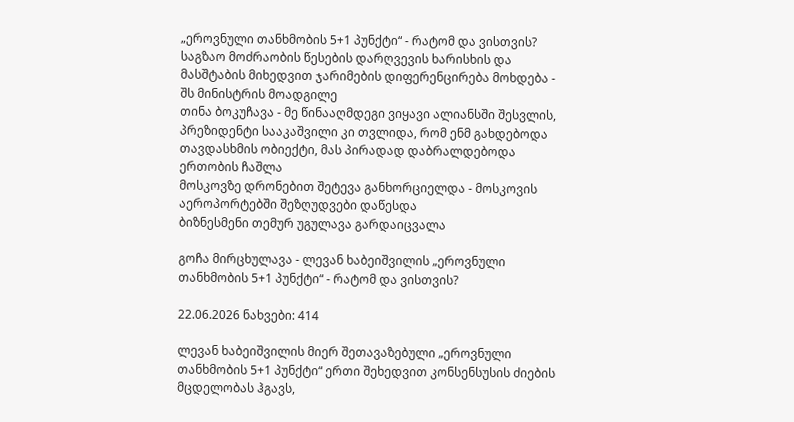„ეროვნული თანხმობის 5+1 პუნქტი“ - რატომ და ვისთვის?
საგზაო მოძრაობის წესების დარღვევის ხარისხის და მასშტაბის მიხედვით ჯარიმების დიფერენცირება მოხდება - შს მინისტრის მოადგილე
თინა ბოკუჩავა - მე წინააღმდეგი ვიყავი ალიანსში შესვლის, პრეზიდენტი სააკაშვილი კი თვლიდა, რომ ენმ გახდებოდა თავდასხმის ობიექტი, მას პირადად დაბრალდებოდა ერთობის ჩაშლა
მოსკოვზე დრონებით შეტევა განხორციელდა - მოსკოვის აეროპორტებში შეზღუდვები დაწესდა
ბიზნესმენი თემურ უგულავა გარდაიცვალა

გოჩა მირცხულავა - ლევან ხაბეიშვილის „ეროვნული თანხმობის 5+1 პუნქტი“ - რატომ და ვისთვის?

22.06.2026 ნახვები: 414

ლევან ხაბეიშვილის მიერ შეთავაზებული „ეროვნული თანხმობის 5+1 პუნქტი“ ერთი შეხედვით კონსენსუსის ძიების მცდელობას ჰგავს,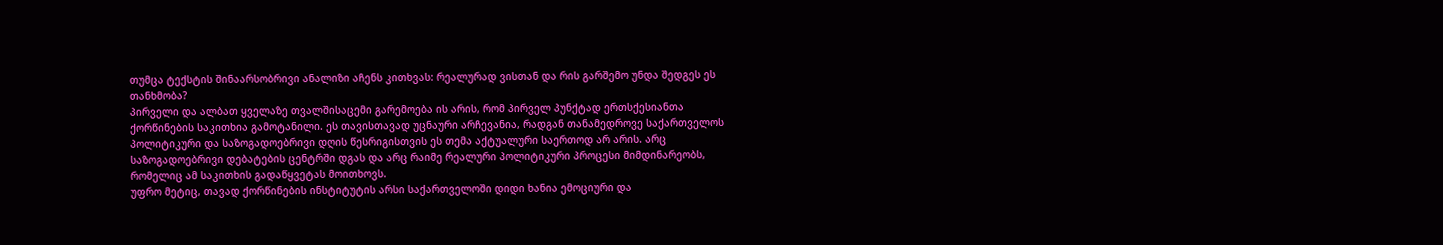თუმცა ტექსტის შინაარსობრივი ანალიზი აჩენს კითხვას: რეალურად ვისთან და რის გარშემო უნდა შედგეს ეს თანხმობა?
პირველი და ალბათ ყველაზე თვალშისაცემი გარემოება ის არის, რომ პირველ პუნქტად ერთსქესიანთა ქორწინების საკითხია გამოტანილი. ეს თავისთავად უცნაური არჩევანია, რადგან თანამედროვე საქართველოს პოლიტიკური და საზოგადოებრივი დღის წესრიგისთვის ეს თემა აქტუალური საერთოდ არ არის. არც საზოგადოებრივი დებატების ცენტრში დგას და არც რაიმე რეალური პოლიტიკური პროცესი მიმდინარეობს, რომელიც ამ საკითხის გადაწყვეტას მოითხოვს.
უფრო მეტიც, თავად ქორწინების ინსტიტუტის არსი საქართველოში დიდი ხანია ემოციური და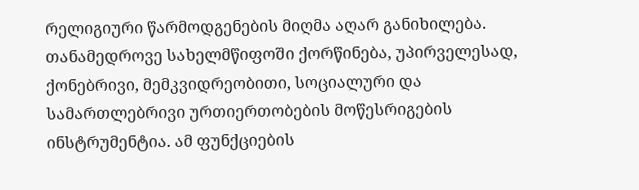რელიგიური წარმოდგენების მიღმა აღარ განიხილება. თანამედროვე სახელმწიფოში ქორწინება, უპირველესად, ქონებრივი, მემკვიდრეობითი, სოციალური და სამართლებრივი ურთიერთობების მოწესრიგების ინსტრუმენტია. ამ ფუნქციების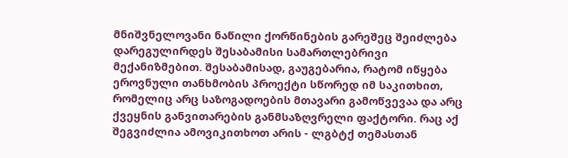მნიშვნელოვანი ნაწილი ქორწინების გარეშეც შეიძლება დარეგულირდეს შესაბამისი სამართლებრივი მექანიზმებით. შესაბამისად, გაუგებარია, რატომ იწყება ეროვნული თანხმობის პროექტი სწორედ იმ საკითხით, რომელიც არც საზოგადოების მთავარი გამოწვევაა და არც ქვეყნის განვითარების განმსაზღვრელი ფაქტორი. რაც აქ შეგვიძლია ამოვიკითხოთ არის - ლგბტქ თემასთან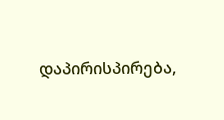დაპირისპირება,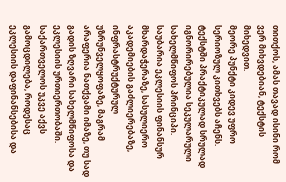თითქოს, ამას თავად ისინი რომ ვერ მიხვდებიან, ტექსტის მიხედვით.
მეორე პუნქტი კიდევ უფრო სერიოზულ კითხვებს აჩენს. ტექსტში პრაქტიკულად სრულად იგნორირებულია სეკულარული სახელმწიფოს პრინციპი. საუბარია ეკლესიის ფინანსურ მხარდაჭერაზე, სასულიერო აკადემიების გაძლიერებაზე, ინფრასტრუქტურულ უზრუნველყოფაზე, მაგრამ არაფერია ნათქვამი იმაზე, თუ სად გადის ზღვარი სახელმწიფოსა და ეკლესიის ურთიერთობაში.
საქართველოს უკვე აქვს გამოცდილება, როდესაც ეკლესიის დაფინანსებისა და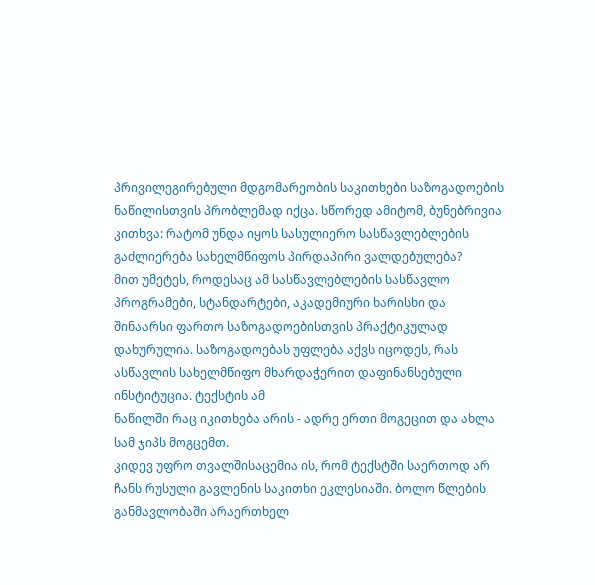პრივილეგირებული მდგომარეობის საკითხები საზოგადოების ნაწილისთვის პრობლემად იქცა. სწორედ ამიტომ, ბუნებრივია კითხვა: რატომ უნდა იყოს სასულიერო სასწავლებლების გაძლიერება სახელმწიფოს პირდაპირი ვალდებულება?
მით უმეტეს, როდესაც ამ სასწავლებლების სასწავლო პროგრამები, სტანდარტები, აკადემიური ხარისხი და შინაარსი ფართო საზოგადოებისთვის პრაქტიკულად დახურულია. საზოგადოებას უფლება აქვს იცოდეს, რას ასწავლის სახელმწიფო მხარდაჭერით დაფინანსებული ინსტიტუცია. ტექსტის ამ
ნაწილში რაც იკითხება არის - ადრე ერთი მოგეცით და ახლა სამ ჯიპს მოგცემთ.
კიდევ უფრო თვალშისაცემია ის, რომ ტექსტში საერთოდ არ ჩანს რუსული გავლენის საკითხი ეკლესიაში. ბოლო წლების განმავლობაში არაერთხელ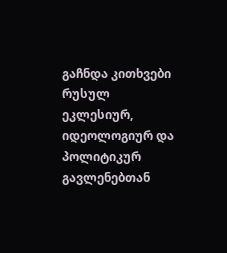გაჩნდა კითხვები რუსულ ეკლესიურ, იდეოლოგიურ და პოლიტიკურ გავლენებთან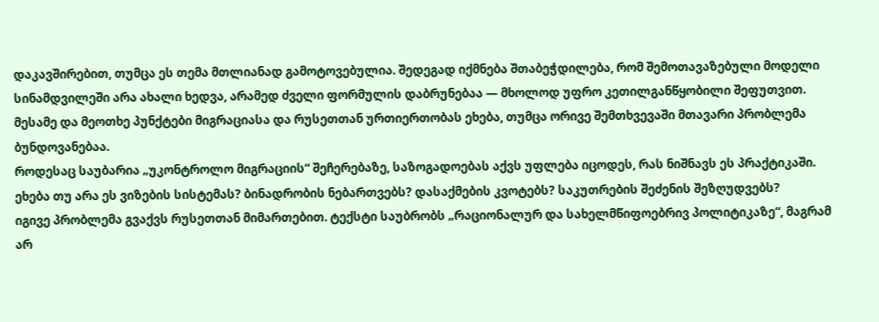დაკავშირებით, თუმცა ეს თემა მთლიანად გამოტოვებულია. შედეგად იქმნება შთაბეჭდილება, რომ შემოთავაზებული მოდელი სინამდვილეში არა ახალი ხედვა, არამედ ძველი ფორმულის დაბრუნებაა — მხოლოდ უფრო კეთილგანწყობილი შეფუთვით.
მესამე და მეოთხე პუნქტები მიგრაციასა და რუსეთთან ურთიერთობას ეხება, თუმცა ორივე შემთხვევაში მთავარი პრობლემა ბუნდოვანებაა.
როდესაც საუბარია „უკონტროლო მიგრაციის“ შეჩერებაზე, საზოგადოებას აქვს უფლება იცოდეს, რას ნიშნავს ეს პრაქტიკაში. ეხება თუ არა ეს ვიზების სისტემას? ბინადრობის ნებართვებს? დასაქმების კვოტებს? საკუთრების შეძენის შეზღუდვებს?
იგივე პრობლემა გვაქვს რუსეთთან მიმართებით. ტექსტი საუბრობს „რაციონალურ და სახელმწიფოებრივ პოლიტიკაზე“, მაგრამ არ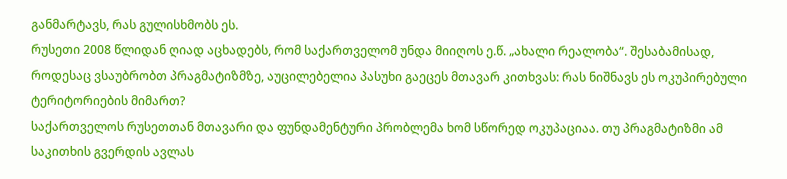განმარტავს, რას გულისხმობს ეს.
რუსეთი 2008 წლიდან ღიად აცხადებს, რომ საქართველომ უნდა მიიღოს ე.წ. „ახალი რეალობა“. შესაბამისად, როდესაც ვსაუბრობთ პრაგმატიზმზე, აუცილებელია პასუხი გაეცეს მთავარ კითხვას: რას ნიშნავს ეს ოკუპირებული ტერიტორიების მიმართ?
საქართველოს რუსეთთან მთავარი და ფუნდამენტური პრობლემა ხომ სწორედ ოკუპაციაა. თუ პრაგმატიზმი ამ საკითხის გვერდის ავლას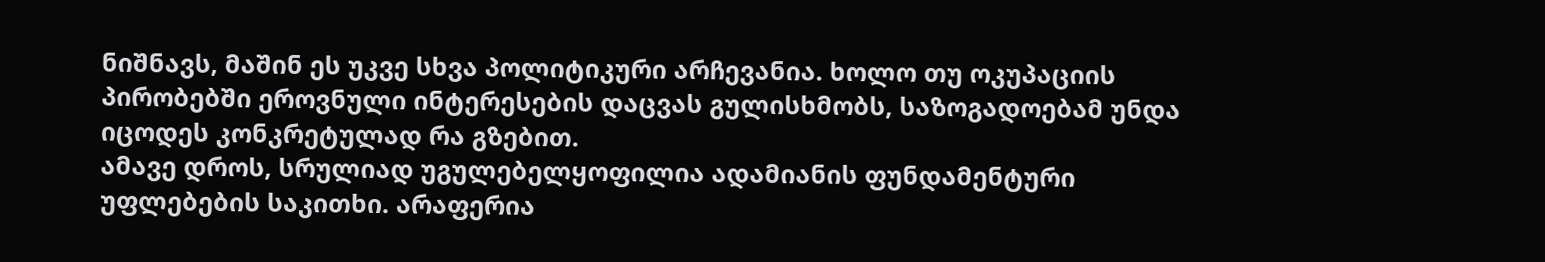ნიშნავს, მაშინ ეს უკვე სხვა პოლიტიკური არჩევანია. ხოლო თუ ოკუპაციის პირობებში ეროვნული ინტერესების დაცვას გულისხმობს, საზოგადოებამ უნდა იცოდეს კონკრეტულად რა გზებით.
ამავე დროს, სრულიად უგულებელყოფილია ადამიანის ფუნდამენტური უფლებების საკითხი. არაფერია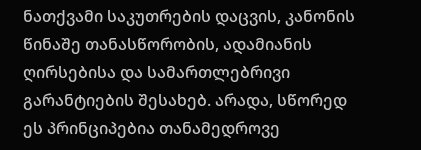ნათქვამი საკუთრების დაცვის, კანონის წინაშე თანასწორობის, ადამიანის ღირსებისა და სამართლებრივი გარანტიების შესახებ. არადა, სწორედ ეს პრინციპებია თანამედროვე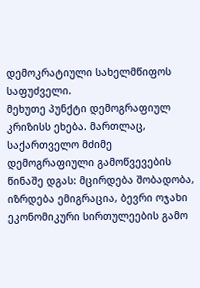დემოკრატიული სახელმწიფოს საფუძველი.
მეხუთე პუნქტი დემოგრაფიულ კრიზისს ეხება. მართლაც, საქართველო მძიმე დემოგრაფიული გამოწვევების წინაშე დგას: მცირდება შობადობა, იზრდება ემიგრაცია, ბევრი ოჯახი ეკონომიკური სირთულეების გამო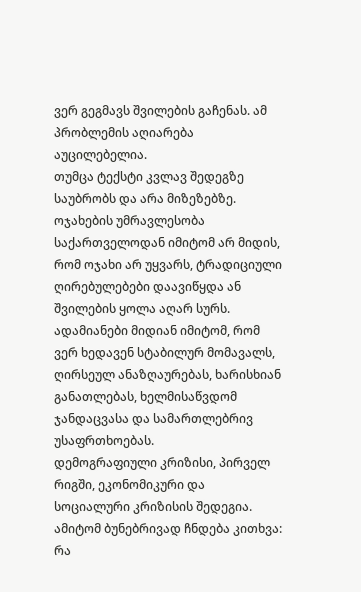ვერ გეგმავს შვილების გაჩენას. ამ პრობლემის აღიარება აუცილებელია.
თუმცა ტექსტი კვლავ შედეგზე საუბრობს და არა მიზეზებზე.
ოჯახების უმრავლესობა საქართველოდან იმიტომ არ მიდის, რომ ოჯახი არ უყვარს, ტრადიციული ღირებულებები დაავიწყდა ან შვილების ყოლა აღარ სურს. ადამიანები მიდიან იმიტომ, რომ ვერ ხედავენ სტაბილურ მომავალს, ღირსეულ ანაზღაურებას, ხარისხიან განათლებას, ხელმისაწვდომ ჯანდაცვასა და სამართლებრივ უსაფრთხოებას.
დემოგრაფიული კრიზისი, პირველ რიგში, ეკონომიკური და სოციალური კრიზისის შედეგია.
ამიტომ ბუნებრივად ჩნდება კითხვა: რა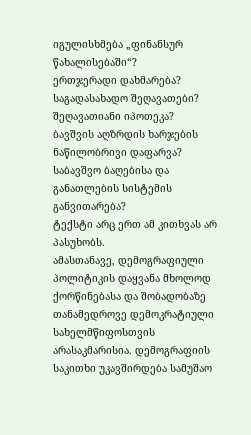იგულისხმება „ფინანსურ წახალისებაში“?
ერთჯერადი დახმარება?
საგადასახადო შეღავათები?
შეღავათიანი იპოთეკა?
ბავშვის აღზრდის ხარჯების ნაწილობრივი დაფარვა?
საბავშვო ბაღებისა და განათლების სისტემის განვითარება?
ტექსტი არც ერთ ამ კითხვას არ პასუხობს.
ამასთანავე, დემოგრაფიული პოლიტიკის დაყვანა მხოლოდ ქორწინებასა და შობადობაზე თანამედროვე დემოკრატიული სახელმწიფოსთვის არასაკმარისია. დემოგრაფიის საკითხი უკავშირდება სამუშაო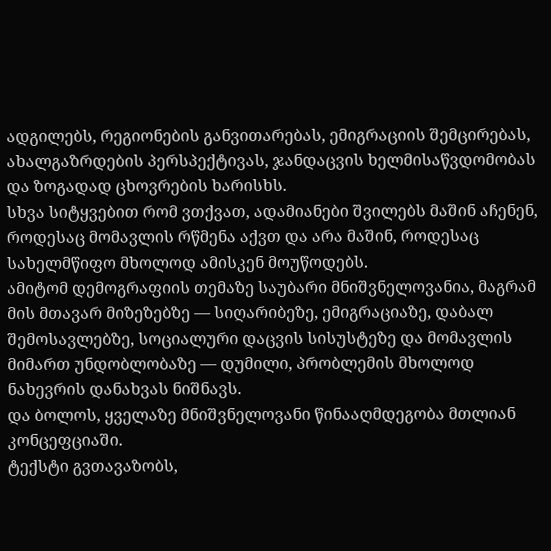ადგილებს, რეგიონების განვითარებას, ემიგრაციის შემცირებას, ახალგაზრდების პერსპექტივას, ჯანდაცვის ხელმისაწვდომობას და ზოგადად ცხოვრების ხარისხს.
სხვა სიტყვებით რომ ვთქვათ, ადამიანები შვილებს მაშინ აჩენენ, როდესაც მომავლის რწმენა აქვთ და არა მაშინ, როდესაც სახელმწიფო მხოლოდ ამისკენ მოუწოდებს.
ამიტომ დემოგრაფიის თემაზე საუბარი მნიშვნელოვანია, მაგრამ მის მთავარ მიზეზებზე — სიღარიბეზე, ემიგრაციაზე, დაბალ შემოსავლებზე, სოციალური დაცვის სისუსტეზე და მომავლის მიმართ უნდობლობაზე — დუმილი, პრობლემის მხოლოდ ნახევრის დანახვას ნიშნავს.
და ბოლოს, ყველაზე მნიშვნელოვანი წინააღმდეგობა მთლიან კონცეფციაში.
ტექსტი გვთავაზობს,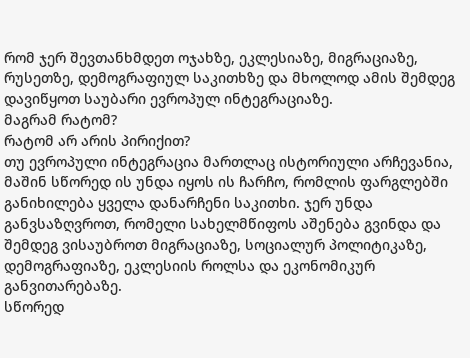რომ ჯერ შევთანხმდეთ ოჯახზე, ეკლესიაზე, მიგრაციაზე, რუსეთზე, დემოგრაფიულ საკითხზე და მხოლოდ ამის შემდეგ დავიწყოთ საუბარი ევროპულ ინტეგრაციაზე.
მაგრამ რატომ?
რატომ არ არის პირიქით?
თუ ევროპული ინტეგრაცია მართლაც ისტორიული არჩევანია, მაშინ სწორედ ის უნდა იყოს ის ჩარჩო, რომლის ფარგლებში განიხილება ყველა დანარჩენი საკითხი. ჯერ უნდა განვსაზღვროთ, რომელი სახელმწიფოს აშენება გვინდა და შემდეგ ვისაუბროთ მიგრაციაზე, სოციალურ პოლიტიკაზე, დემოგრაფიაზე, ეკლესიის როლსა და ეკონომიკურ განვითარებაზე.
სწორედ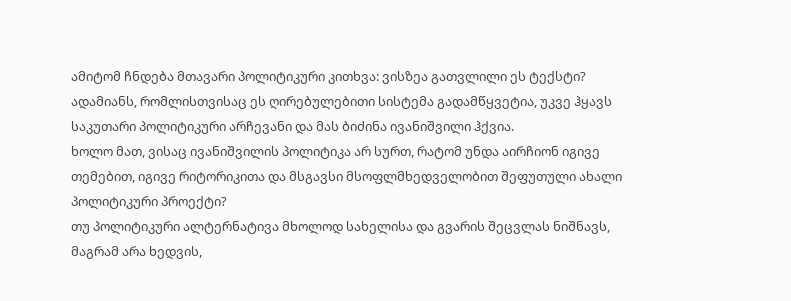ამიტომ ჩნდება მთავარი პოლიტიკური კითხვა: ვისზეა გათვლილი ეს ტექსტი?
ადამიანს, რომლისთვისაც ეს ღირებულებითი სისტემა გადამწყვეტია, უკვე ჰყავს საკუთარი პოლიტიკური არჩევანი და მას ბიძინა ივანიშვილი ჰქვია.
ხოლო მათ, ვისაც ივანიშვილის პოლიტიკა არ სურთ, რატომ უნდა აირჩიონ იგივე თემებით, იგივე რიტორიკითა და მსგავსი მსოფლმხედველობით შეფუთული ახალი პოლიტიკური პროექტი?
თუ პოლიტიკური ალტერნატივა მხოლოდ სახელისა და გვარის შეცვლას ნიშნავს, მაგრამ არა ხედვის,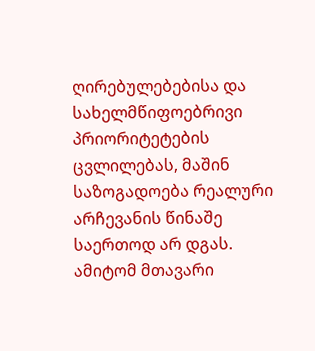ღირებულებებისა და სახელმწიფოებრივი პრიორიტეტების ცვლილებას, მაშინ საზოგადოება რეალური არჩევანის წინაშე საერთოდ არ დგას.
ამიტომ მთავარი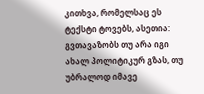კითხვა, რომელსაც ეს ტექსტი ტოვებს, ასეთია: გვთავაზობს თუ არა იგი ახალ პოლიტიკურ გზას, თუ უბრალოდ იმავე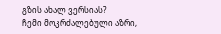გზის ახალ ვერსიას?
ჩემი მოკრძალებული აზრი,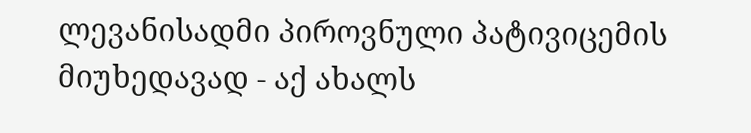ლევანისადმი პიროვნული პატივიცემის მიუხედავად - აქ ახალს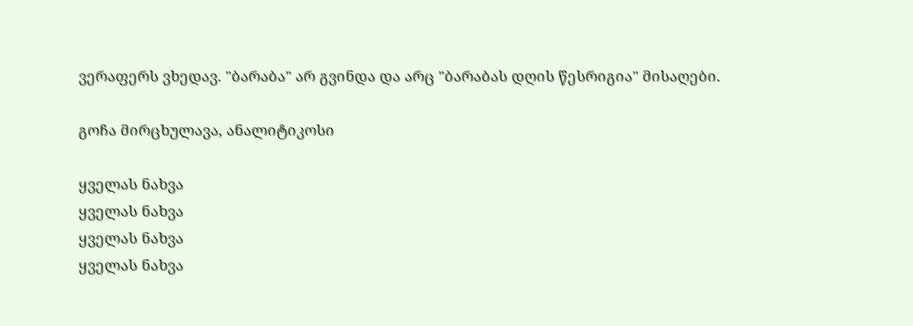ვერაფერს ვხედავ. "ბარაბა" არ გვინდა და არც "ბარაბას დღის წესრიგია" მისაღები.

გოჩა მირცხულავა, ანალიტიკოსი

ყველას ნახვა
ყველას ნახვა
ყველას ნახვა
ყველას ნახვა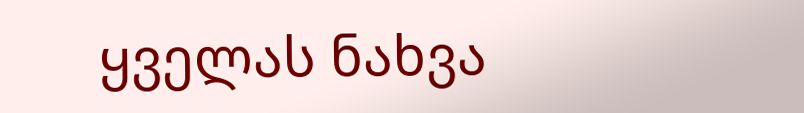ყველას ნახვა